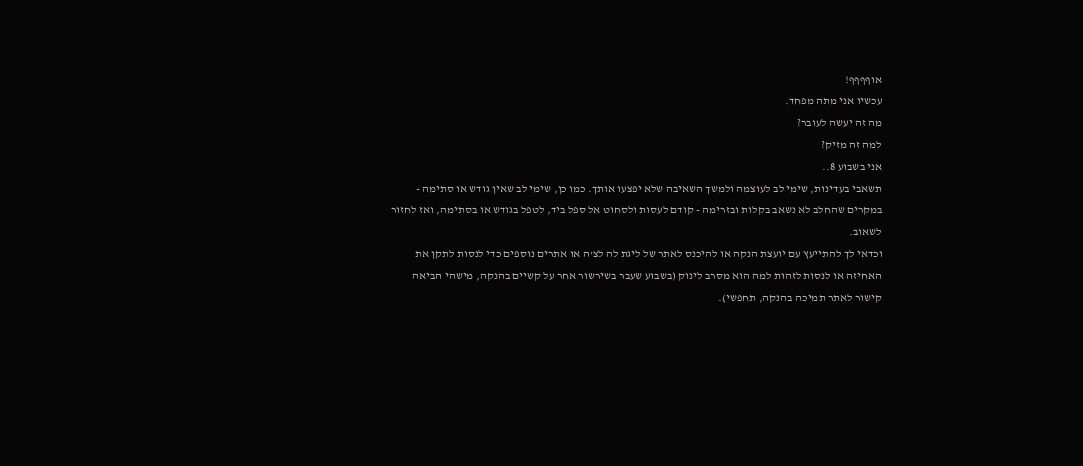אוףףףף!
עכשיו אני מתה מפחד.
מה זה יעשה לעובר?
למה זה מזיק?
אני בשבוע 8..
תשאבי בעדינות, שימי לב לעוצמה ולמשך השאיבה שלא יפצעו אותך. כמו כן, שימי לב שאין גודש או סתימה - במקרים שהחלב לא נשאב בקלות ובזרימה - קודם לעסות ולסחוט אל ספל ביד, לטפל בגודש או בסתימה, ואז לחזור לשאוב.
וכדאי לך להתייעץ עם יועצת הנקה או להיכנס לאתר של ליגת לה לצ'ה או אתרים נוספים כדי לנסות לתקן את האחיזה או לנסות לזהות למה הוא מסרב לינוק (בשבוע שעבר בשירשור אחר על קשיים בהנקה, מישהי הביאה קישור לאתר תמיכה בהנקה, תחפשי).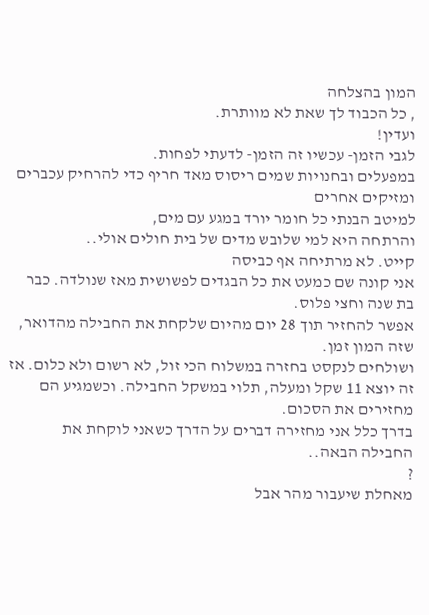המון בהצלחה
, כל הכבוד לך שאת לא מוותרת.
ועדין!
לגבי הזמן- עכשיו זה הזמן- לדעתי לפחות.
במפעלים ובחנויות שמים ריסוס מאד חריף כדי להרחיק עכברים ומזיקים אחרים
למיטב הבנתי כל חומר יורד במגע עם מים,
והרתחה היא למי שלובש מדים של בית חולים אולי..
קייט. לא מרתיחה אף כביסה
אני קונה שם כמעט את כל הבגדים לפשושית מאז שנולדה. כבר בת שנה וחצי פלוס.
אפשר להחזיר תוך 28 יום מהיום שלקחת את החבילה מהדואר, שזה המון זמן.
ושולחים לנקסט בחזרה במשלוח הכי זול, לא רשום ולא כלום. אז זה יוצא 11 שקל ומעלה, תלוי במשקל החבילה. וכשמגיע הם מחזירים את הסכום.
בדרך כלל אני מחזירה דברים על הדרך כשאני לוקחת את החבילה הבאה..
?
מאחלת שיעבור מהר אבל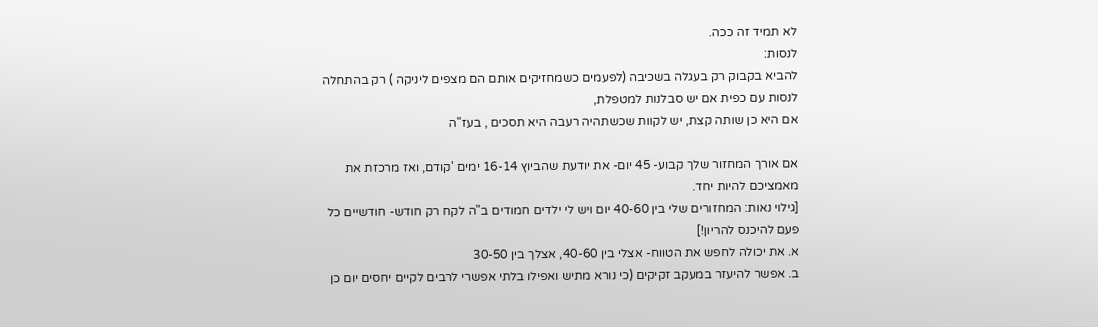לא תמיד זה ככה.
לנסות:
להביא בקבוק רק בעגלה בשכיבה (לפעמים כשמחזיקים אותם הם מצפים ליניקה ) רק בהתחלה
לנסות עם כפית אם יש סבלנות למטפלת,
אם היא כן שותה קצת, יש לקוות שכשתהיה רעבה היא תסכים , בעז"ה

אם אורך המחזור שלך קבוע- 45 יום- את יודעת שהביוץ 16-14 ימים 'קודם, ואז מרכזת את מאמציכם להיות יחד.
[גילוי נאות: המחזורים שלי בין 40-60 יום ויש לי ילדים חמודים ב"ה לקח רק חודש- חודשיים כל פעם להיכנס להריון!]
א. את יכולה לחפש את הטווח- אצלי בין 40-60, אצלך בין 30-50
ב. אפשר להיעזר במעקב זקיקים (כי נורא מתיש ואפילו בלתי אפשרי לרבים לקיים יחסים יום כן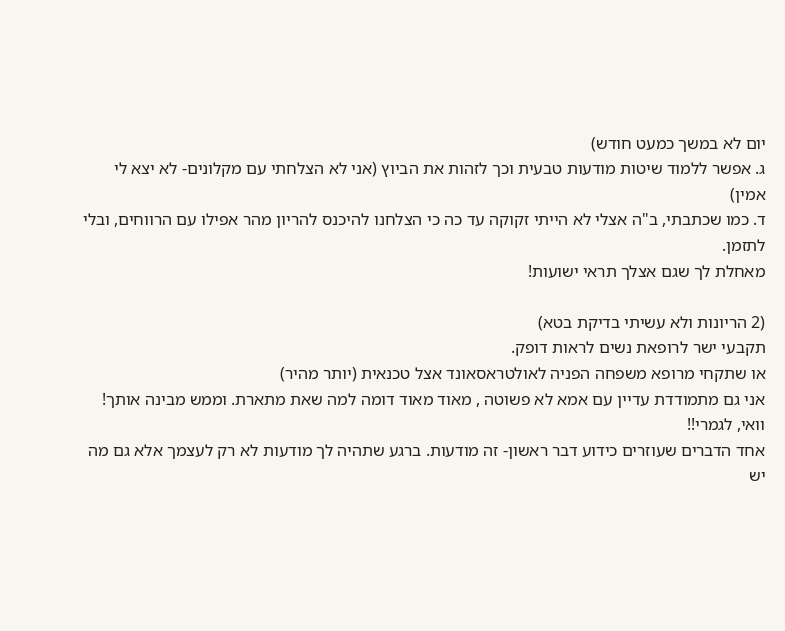יום לא במשך כמעט חודש)
ג. אפשר ללמוד שיטות מודעות טבעית וכך לזהות את הביוץ (אני לא הצלחתי עם מקלונים- לא יצא לי אמין)
ד. כמו שכתבתי, ב"ה אצלי לא הייתי זקוקה עד כה כי הצלחנו להיכנס להריון מהר אפילו עם הרווחים, ובלי לתזמן.
מאחלת לך שגם אצלך תראי ישועות!

(2 הריונות ולא עשיתי בדיקת בטא)
תקבעי ישר לרופאת נשים לראות דופק.
או שתקחי מרופא משפחה הפניה לאולטראסאונד אצל טכנאית (יותר מהיר)
אני גם מתמודדת עדיין עם אמא לא פשוטה , מאוד מאוד דומה למה שאת מתארת. וממש מבינה אותך! וואי, לגמרי!!
אחד הדברים שעוזרים כידוע דבר ראשון- זה מודעות. ברגע שתהיה לך מודעות לא רק לעצמך אלא גם מה יש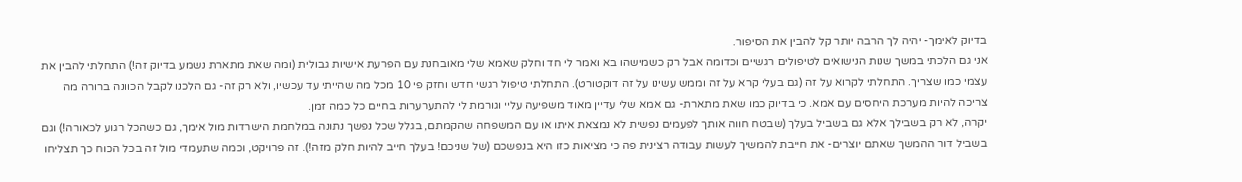בדיוק לאימך- יהיה לך הרבה יותר קל להבין את הסיפור.
אני גם הלכתי במשך שנות הנישואים לטיפולים רגשיים וכדומה אבל רק כשמישהו בא ואמר לי חד וחלק שאמא שלי מאובחנת עם הפרעת אישיות גבולית (ומה שאת מתארת נשמע בדיוק זה!) התחלתי להבין את עצמי כמו שצריך. התחלתי לקרוא על זה (גם בעלי קרא על זה וממש עשינו על זה דוקטורט). התחלתי טיפול רגשי חדש וחזק פי 10 מכל מה שהייתי עד עכשיו, ולא רק זה- גם הלכנו לקבל הכוונה ברורה מה צריכה להיות מערכת היחסים עם אמא. כי בדיוק כמו שאת מתארת- גם אמא שלי עדיין מאוד משפיעה עליי וגורמת לי להתערערות בחיים כל כמה זמן.
יקרה, לא רק בשבילך אלא גם בשביל בעלך (שבטח חווה אותך לפעמים נפשית לא נמצאת איתו או עם המשפחה שהקמתם, בגלל שכל נפשך נתונה במלחמת הישרדות מול אימך, גם כשהכל רגוע לכאורה!) וגם בשביל דור ההמשך שאתם יוצרים- את חייבת להמשיך לעשות עבודה רצינית פה כי מציאות כזו היא בנפשכם (של שניכם! בעלך חייב להיות חלק מזה!). זה פרויקט, וכמה שתעמדי מול זה בכל הכוח כך תצליחו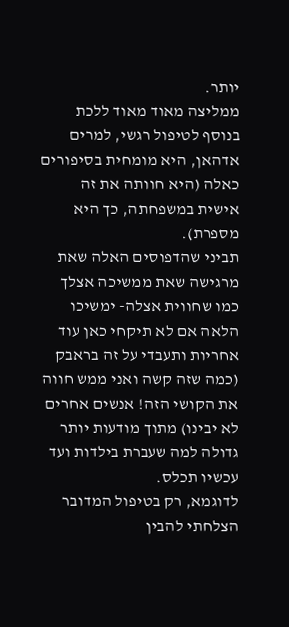יותר.
ממליצה מאוד מאוד ללכת בנוסף לטיפול רגשי, למרים אדהאן, היא מומחית בסיפורים כאלה (היא חוותה את זה אישית במשפחתה, כך היא מספרת).
תביני שהדפוסים האלה שאת מרגישה שאת ממשיכה אצלך כמו שחווית אצלה- ימשיכו הלאה אם לא תיקחי כאן עוד אחריות ותעבדי על זה בראבק (כמה שזה קשה ואני ממש חווה את הקושי הזה! אנשים אחרים לא יבינו) מתוך מודעות יותר גדולה למה שעברת בילדות ועד עכשיו תכלס.
לדוגמא, רק בטיפול המדובר הצלחתי להבין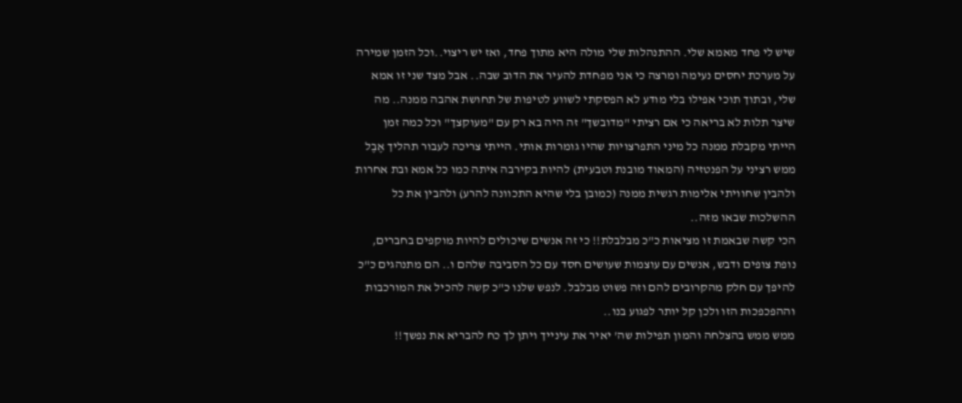שיש לי פחד מאמא שלי. ההתנהלות שלי מולה היא מתוך פחד, ואז יש ריצוי..וכל הזמן שמירה על מערכת יחסים נעימה ומרצה כי אני מפחדת להעיר את הדוב שבה.. אבל מצד שני זו אמא שלי, ובתוך תוכי אפילו בלי מודע לא הפסקתי לשווע לטיפות של תחושת אהבה ממנה.. מה שיצר תלות לא בריאה כי אם רציתי "מדובשך" זה היה בא רק עם "מעוקצך" וכל כמה זמן הייתי מקבלת ממנה כל מיני התפרצויות שהיו גומרות אותי. הייתי צריכה לעבור תהליך אֶבֶל ממש רציני על הפנטזיה (המאוד מובנת וטבעית) להיות בקירבה איתה כמו כל אמא ובת אחרות ולהבין שחוויתי אלימות רגשית ממנה (כמובן בלי שהיא התכוונה להרע) ולהבין את כל ההשלכות שבאו מזה..
הכי קשה שבאמת זו מציאות כ"כ מבלבלת!! כי זה אנשים שיכולים להיות מוקפים בחברים, נופת צופים ודבש, אנשים עם עוצמות שעושים חסד עם כל הסביבה שלהם ו.. הם מתנהגים כ"כ להיפך עם חלק מהקרובים להם וזה פשוט מבלבל. לנפש שלנו כ"כ קשה להכיל את המורכבות וההפכפכות הזו ולכן קל יותר לפגוע בנו..
ממש ממש בהצלחה והמון תפילות שה' יאיר את עינייך ויתן לך כח להבריא את נפשך!!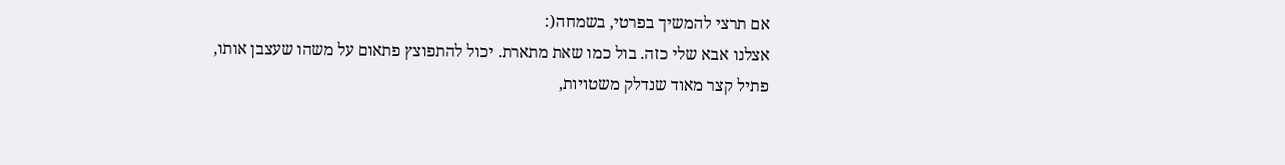אם תרצי להמשיך בפרטי, בשמחה(:
אצלנו אבא שלי כזה. בול כמו שאת מתארת. יכול להתפוצץ פתאום על משהו שעצבן אותו,
פתיל קצר מאוד שנדלק משטויות,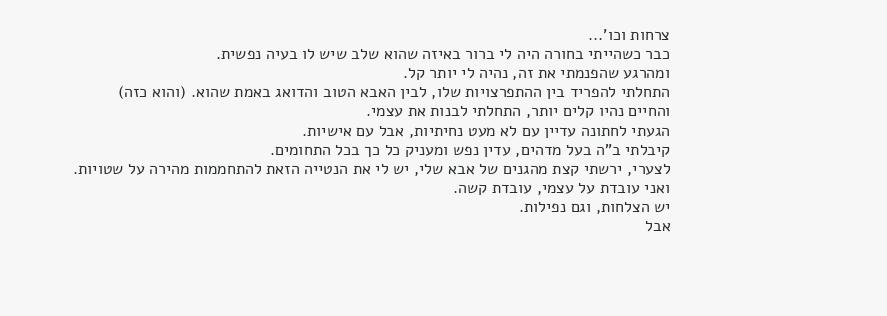צרחות וכו'...
כבר כשהייתי בחורה היה לי ברור באיזה שהוא שלב שיש לו בעיה נפשית.
ומהרגע שהפנמתי את זה, נהיה לי יותר קל.
התחלתי להפריד בין ההתפרצויות שלו, לבין האבא הטוב והדואג באמת שהוא. (והוא כזה)
והחיים נהיו קלים יותר, התחלתי לבנות את עצמי.
הגעתי לחתונה עדיין עם לא מעט נחיתיות, אבל עם אישיות.
קיבלתי ב"ה בעל מדהים, עדין נפש ומעניק כל כך בכל התחומים.
לצערי, ירשתי קצת מהגנים של אבא שלי, יש לי את הנטייה הזאת להתחממות מהירה על שטויות.
ואני עובדת על עצמי, עובדת קשה.
יש הצלחות, וגם נפילות.
אבל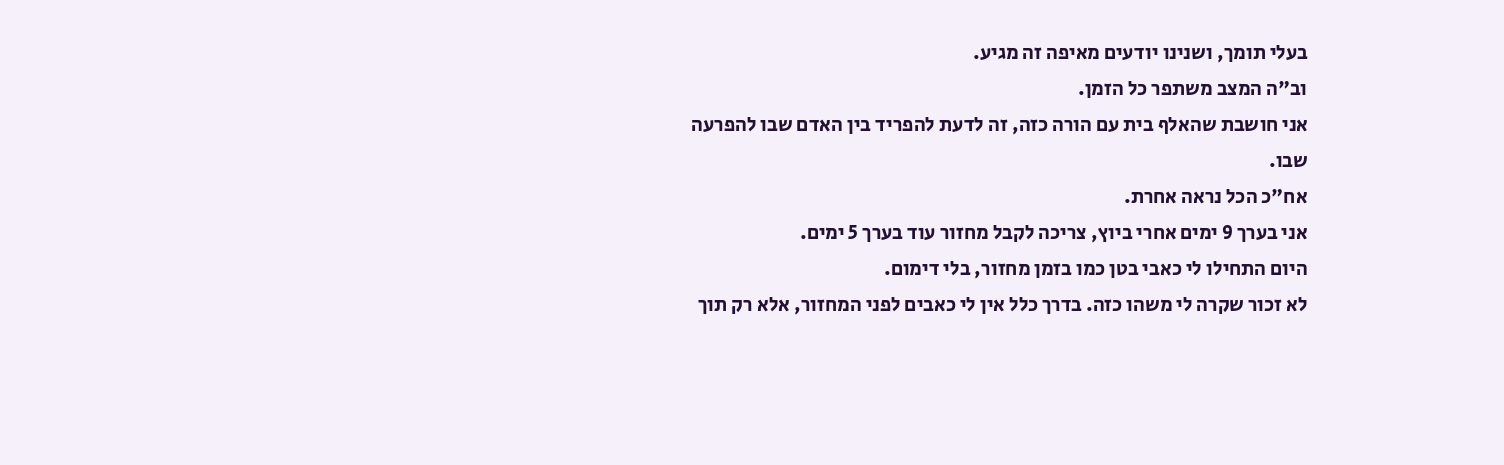בעלי תומך, ושנינו יודעים מאיפה זה מגיע.
וב"ה המצב משתפר כל הזמן.
אני חושבת שהאלף בית עם הורה כזה, זה לדעת להפריד בין האדם שבו להפרעה שבו.
אח"כ הכל נראה אחרת.
אני בערך 9 ימים אחרי ביוץ, צריכה לקבל מחזור עוד בערך 5 ימים.
היום התחילו לי כאבי בטן כמו בזמן מחזור, בלי דימום.
לא זכור שקרה לי משהו כזה. בדרך כלל אין לי כאבים לפני המחזור, אלא רק תוך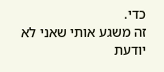כדי.
זה משגע אותי שאני לא יודעת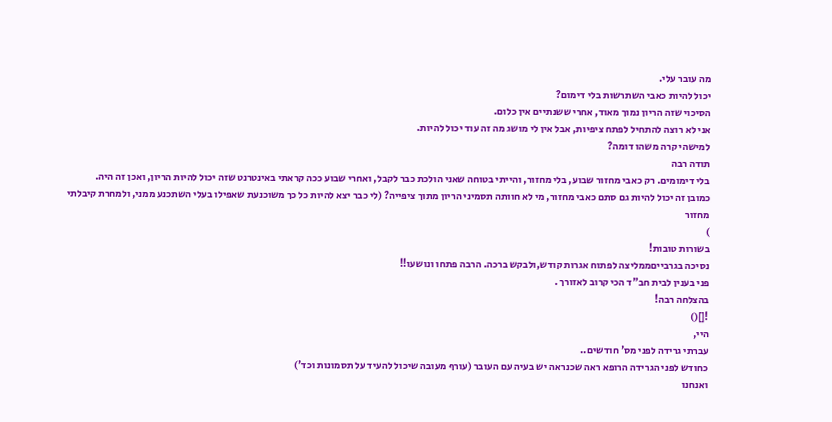מה עובר עלי.
יכול להיות כאבי השתרשות בלי דימום?
הסיכוי שזה הריון נמוך מאוד, אחרי ששנתיים אין כלום.
אני לא רוצה להתחיל לפתח ציפיות, אבל אין לי מושג מה זה עוד יכול להיות.
למישהי קרה משהו דומה?
תודה רבה
בלי דימומים. רק כאבי מחזור שבוע, בלי מחזור, והייתי בטוחה שאני הולכת כבר לקבל, ואחרי שבוע ככה קראתי באינטרנט שזה יכול להיות הריון, ואכן זה היה.
כמובן זה יכול להיות גם סתם כאבי מחזור, מי לא חוותה תסמיני הריון מתוך ציפייה? (לי כבר יצא להיות כל כך משוכנעת שאפילו בעלי השתכנע ממני, ולמחרת קיבלתי מחזור
)
בשורות טובות!
נסיכה בגרבייםממליצה לפתוח אגרות קודש,ולבקש ברכה. הרבה פתחו ונושעו!!
פני בענין לבית חב"ד הכי קרוב לאזורך .
בהצלחה רבה!
![]()
היי,
עברתי גרידה לפני מס' חודשים..
כחודש לפני הגרידה הרופא ראה שכנראה יש בעיה עם העובר (עורף מעובה שיכול להעיד על תסמונות וכד')
ואנחנו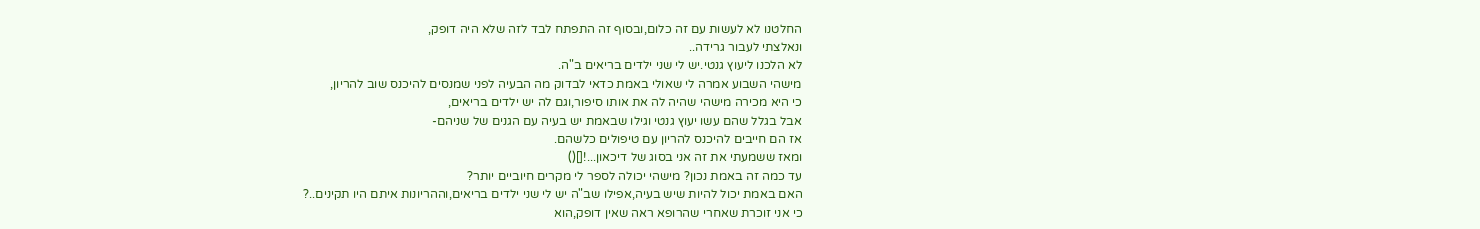החלטנו לא לעשות עם זה כלום,ובסוף זה התפתח לבד לזה שלא היה דופק,
ונאלצתי לעבור גרידה..
לא הלכנו ליעוץ גנטי.יש לי שני ילדים בריאים ב"ה.
מישהי השבוע אמרה לי שאולי באמת כדאי לבדוק מה הבעיה לפני שמנסים להיכנס שוב להריון,
כי היא מכירה מישהי שהיה לה את אותו סיפור,וגם לה יש ילדים בריאים,
אבל בגלל שהם עשו יעוץ גנטי וגילו שבאמת יש בעיה עם הגנים של שניהם-
אז הם חייבים להיכנס להריון עם טיפולים כלשהם.
ומאז ששמעתי את זה אני בסוג של דיכאון...![]()
עד כמה זה באמת נכון? מישהי יכולה לספר לי מקרים חיוביים יותר?
האם באמת יכול להיות שיש בעיה,אפילו שב"ה יש לי שני ילדים בריאים,וההריונות איתם היו תקינים..?
כי אני זוכרת שאחרי שהרופא ראה שאין דופק,הוא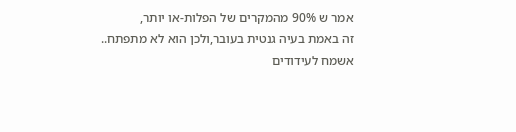אמר ש 90% מהמקרים של הפלות-או יותר,
זה באמת בעיה גנטית בעובר,ולכן הוא לא מתפתח..
אשמח לעידודים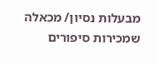מבעלות נסיון/ מכאלה שמכירות סיפורים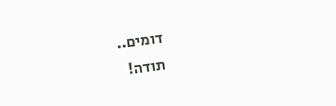דומים..
תודה!